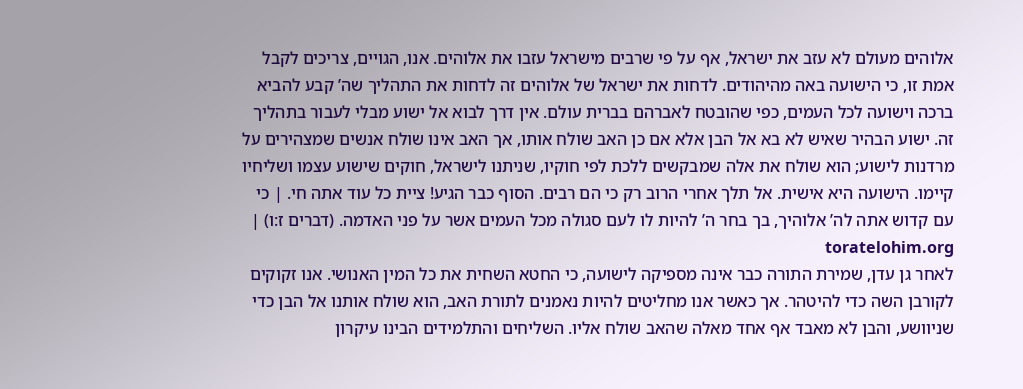אלוהים מעולם לא עזב את ישראל, אף על פי שרבים מישראל עזבו את אלוהים. אנו, הגויים, צריכים לקבל אמת זו, כי הישועה באה מהיהודים. לדחות את ישראל של אלוהים זה לדחות את התהליך שה’ קבע להביא ברכה וישועה לכל העמים, כפי שהובטח לאברהם בברית עולם. אין דרך לבוא אל ישוע מבלי לעבור בתהליך זה. ישוע הבהיר שאיש לא בא אל הבן אלא אם כן האב שולח אותו, אך האב אינו שולח אנשים שמצהירים על מרדנות לישוע; הוא שולח את אלה שמבקשים ללכת לפי חוקיו, שניתנו לישראל, חוקים שישוע עצמו ושליחיו קיימו. הישועה היא אישית. אל תלך אחרי הרוב רק כי הם רבים. הסוף כבר הגיע! ציית כל עוד אתה חי. | כי עם קדוש אתה לה’ אלוהיך, בך בחר ה’ להיות לו לעם סגולה מכל העמים אשר על פני האדמה. (דברים ז:ו) | toratelohim.org
לאחר גן עדן, שמירת התורה כבר אינה מספיקה לישועה, כי החטא השחית את כל המין האנושי. אנו זקוקים לקורבן השה כדי להיטהר. אך כאשר אנו מחליטים להיות נאמנים לתורת האב, הוא שולח אותנו אל הבן כדי שניוושע, והבן לא מאבד אף אחד מאלה שהאב שולח אליו. השליחים והתלמידים הבינו עיקרון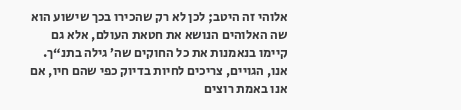אלוהי זה היטב; לכן לא רק שהכירו בכך שישוע הוא שה האלוהים הנושא את חטאת העולם, אלא גם קיימו בנאמנות את כל החוקים שה’ גילה בתנ“ך. אנו, הגויים, צריכים לחיות בדיוק כפי שהם חיו, אם אנו באמת רוצים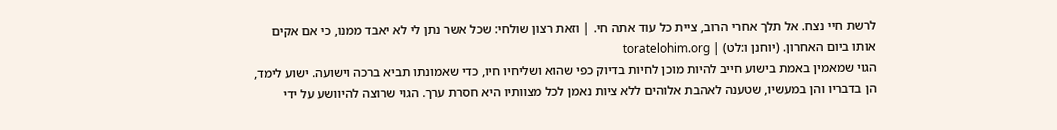לרשת חיי נצח. אל תלך אחרי הרוב, ציית כל עוד אתה חי. | וזאת רצון שולחי: שכל אשר נתן לי לא יאבד ממנו, כי אם אקים אותו ביום האחרון. (יוחנן ו:לט) | toratelohim.org
הגוי שמאמין באמת בישוע חייב להיות מוכן לחיות בדיוק כפי שהוא ושליחיו חיו, כדי שאמונתו תביא ברכה וישועה. ישוע לימד, הן בדבריו והן במעשיו, שטענה לאהבת אלוהים ללא ציות נאמן לכל מצוותיו היא חסרת ערך. הגוי שרוצה להיוושע על ידי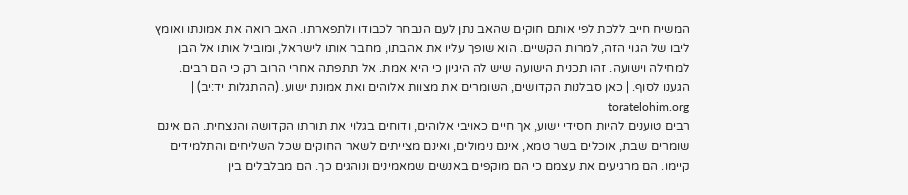המשיח חייב ללכת לפי אותם חוקים שהאב נתן לעם הנבחר לכבודו ולתפארתו. האב רואה את אמונתו ואומץ ליבו של הגוי הזה, למרות הקשיים. הוא שופך עליו את אהבתו, מחבר אותו לישראל, ומוביל אותו אל הבן למחילה וישועה. זהו תכנית הישועה שיש לה היגיון כי היא אמת. אל תתפתה אחרי הרוב רק כי הם רבים. הגענו לסוף. | כאן סבלנות הקדושים, השומרים את מצוות אלוהים ואת אמונת ישוע. (ההתגלות יד:יב) | toratelohim.org
רבים טוענים להיות חסידי ישוע, אך חיים כאויבי אלוהים, ודוחים בגלוי את תורתו הקדושה והנצחית. הם אינם שומרים שבת, אוכלים בשר טמא, אינם נימולים, ואינם מצייתים לשאר החוקים שכל השליחים והתלמידים קיימו. הם מרגיעים את עצמם כי הם מוקפים באנשים שמאמינים ונוהגים כך. הם מבלבלים בין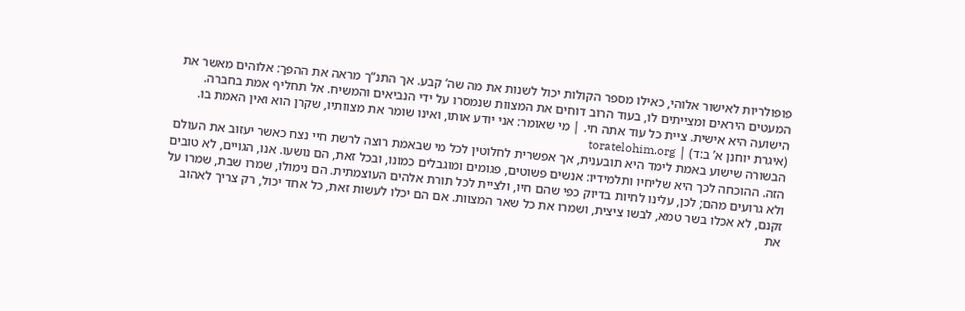פופולריות לאישור אלוהי, כאילו מספר הקולות יכול לשנות את מה שה’ קבע. אך התנ“ך מראה את ההפך: אלוהים מאשר את המעטים היראים ומצייתים לו, בעוד הרוב דוחים את המצוות שנמסרו על ידי הנביאים והמשיח. אל תחליף אמת בחברה. הישועה היא אישית. ציית כל עוד אתה חי. | מי שאומר: אני יודע אותו, ואינו שומר את מצוותיו, שקרן הוא ואין האמת בו. (איגרת יוחנן א’ ב:ד) | toratelohim.org
הבשורה שישוע באמת לימד היא תובענית, אך אפשרית לחלוטין לכל מי שבאמת רוצה לרשת חיי נצח כאשר יעזוב את העולם הזה. ההוכחה לכך היא שליחיו ותלמידיו: אנשים פשוטים, פגומים ומוגבלים כמונו, ובכל זאת, הם נושעו. אנו, הגויים, לא טובים ולא גרועים מהם; לכן, עלינו לחיות בדיוק כפי שהם חיו, ולציית לכל תורת אלהים העוצמתית. הם נימולו, שמרו שבת, שמרו על זקנם, לא אכלו בשר טמא, לבשו ציצית, ושמרו את כל שאר המצוות. אם הם יכלו לעשות זאת, כל אחד יכול, רק צריך לאהוב את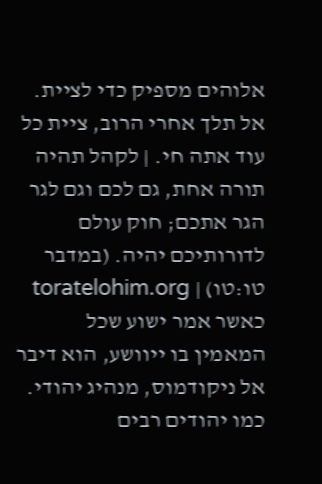אלוהים מספיק כדי לציית. אל תלך אחרי הרוב, ציית כל עוד אתה חי. | לקהל תהיה תורה אחת, גם לכם וגם לגר הגר אתכם; חוק עולם לדורותיכם יהיה. (במדבר טו:טו) | toratelohim.org
כאשר אמר ישוע שכל המאמין בו ייוושע, הוא דיבר אל ניקודמוס, מנהיג יהודי. כמו יהודים רבים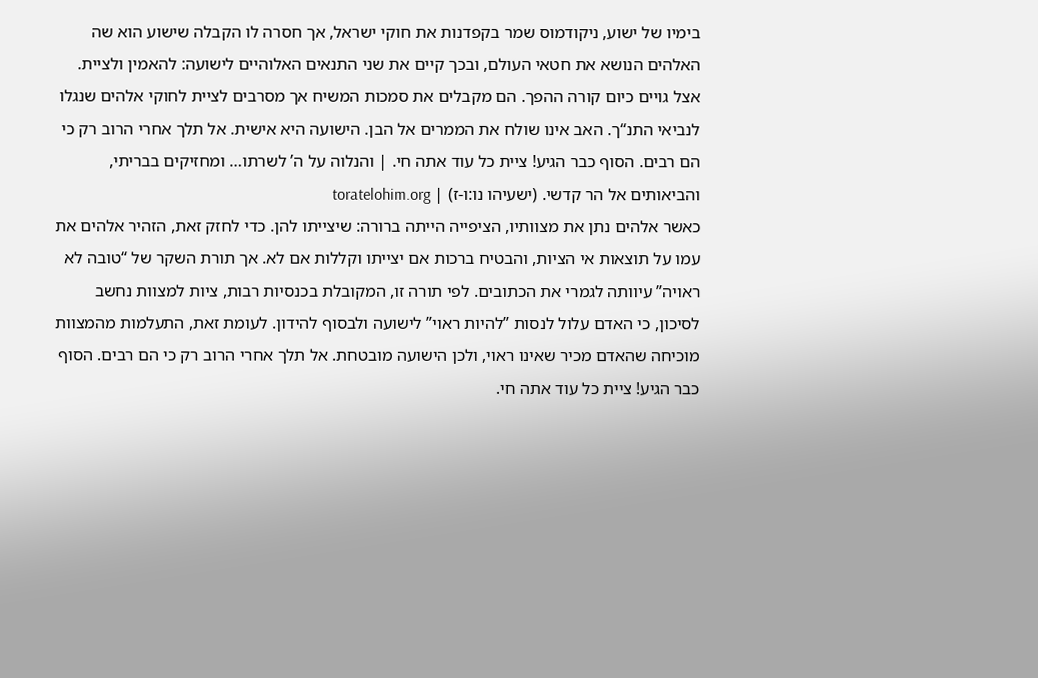בימיו של ישוע, ניקודמוס שמר בקפדנות את חוקי ישראל, אך חסרה לו הקבלה שישוע הוא שה האלהים הנושא את חטאי העולם, ובכך קיים את שני התנאים האלוהיים לישועה: להאמין ולציית. אצל גויים כיום קורה ההפך. הם מקבלים את סמכות המשיח אך מסרבים לציית לחוקי אלהים שנגלו לנביאי התנ“ך. האב אינו שולח את הממרים אל הבן. הישועה היא אישית. אל תלך אחרי הרוב רק כי הם רבים. הסוף כבר הגיע! ציית כל עוד אתה חי. | והנלוה על ה’ לשרתו… ומחזיקים בבריתי, והביאותים אל הר קדשי. (ישעיהו נו:ו-ז) | toratelohim.org
כאשר אלהים נתן את מצוותיו, הציפייה הייתה ברורה: שיצייתו להן. כדי לחזק זאת, הזהיר אלהים את עמו על תוצאות אי הציות, והבטיח ברכות אם יצייתו וקללות אם לא. אך תורת השקר של “טובה לא ראויה” עיוותה לגמרי את הכתובים. לפי תורה זו, המקובלת בכנסיות רבות, ציות למצוות נחשב לסיכון, כי האדם עלול לנסות ”להיות ראוי” לישועה ולבסוף להידון. לעומת זאת, התעלמות מהמצוות מוכיחה שהאדם מכיר שאינו ראוי, ולכן הישועה מובטחת. אל תלך אחרי הרוב רק כי הם רבים. הסוף כבר הגיע! ציית כל עוד אתה חי.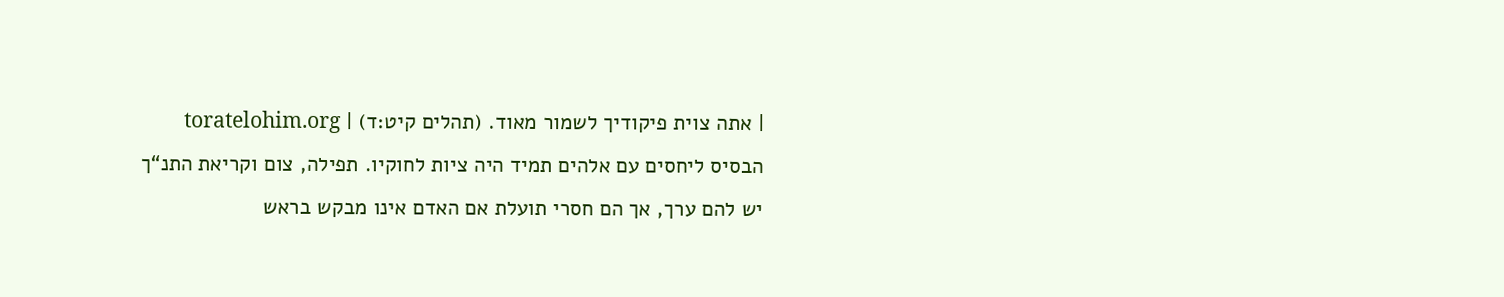| אתה צוית פיקודיך לשמור מאוד. (תהלים קיט:ד) | toratelohim.org
הבסיס ליחסים עם אלהים תמיד היה ציות לחוקיו. תפילה, צום וקריאת התנ“ך יש להם ערך, אך הם חסרי תועלת אם האדם אינו מבקש בראש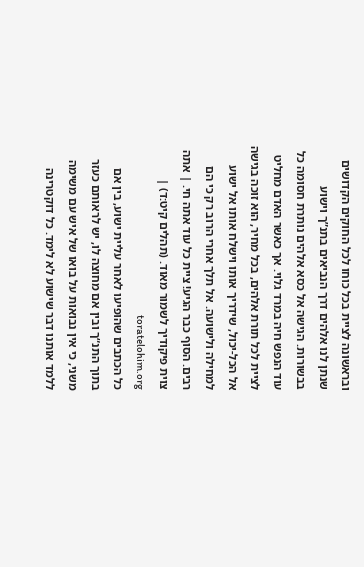ובראשונה לציית בכל כוחו לכל החוקים הקדושים שנתן לנו אלהים דרך הנביאים בתנ”ך וישוע בבשורות. הגישה אל כסא אלהים נותרת חסומה כל עוד הנפש חיה במרד גלוי. אך כאשר האדם מחליט לציית לכל תורת אלהים, בכל מחיר, הוא זוכה בגישה אל הכל-יכול, שידריך אותו וישלח אותו אל ישוע למחילה ולישועה. אל תלך אחרי הרוב רק כי הם רבים. הסוף כבר הגיע! ציית כל עוד אתה חי. | אתה צוית פיקודיך לשמור מאוד. (תהלים קיט:ד) | toratelohim.org
כל הכתבים שהופיעו לאחר עליית ישוע, בין אם בתוך התנ“ך ובין אם מחוצה לו, יש לראותם כעזר משני, כי אין נבואות על בואו של איש עם משימה ללמד אותנו דבר שישוע לא לימד. כל דוקטרינה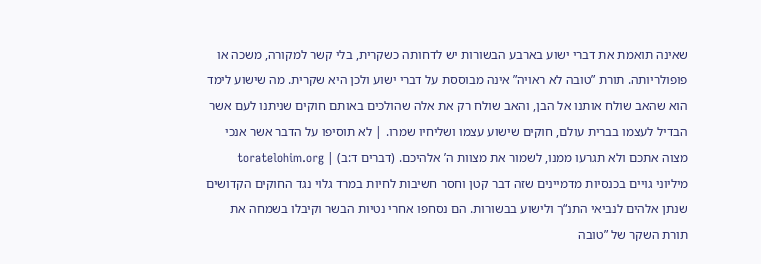שאינה תואמת את דברי ישוע בארבע הבשורות יש לדחותה כשקרית, בלי קשר למקורה, משכה או פופולריותה. תורת ”טובה לא ראויה” אינה מבוססת על דברי ישוע ולכן היא שקרית. מה שישוע לימד הוא שהאב שולח אותנו אל הבן, והאב שולח רק את אלה שהולכים באותם חוקים שניתנו לעם אשר הבדיל לעצמו בברית עולם, חוקים שישוע עצמו ושליחיו שמרו. | לא תוסיפו על הדבר אשר אנכי מצוה אתכם ולא תגרעו ממנו, לשמור את מצוות ה’ אלהיכם. (דברים ד:ב) | toratelohim.org
מיליוני גויים בכנסיות מדמיינים שזה דבר קטן וחסר חשיבות לחיות במרד גלוי נגד החוקים הקדושים שנתן אלהים לנביאי התנ“ך ולישוע בבשורות. הם נסחפו אחרי נטיות הבשר וקיבלו בשמחה את תורת השקר של ”טובה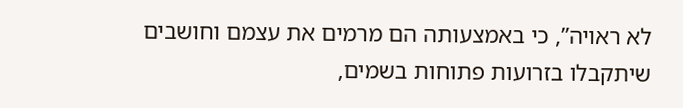לא ראויה”, כי באמצעותה הם מרמים את עצמם וחושבים שיתקבלו בזרועות פתוחות בשמים,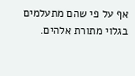אף על פי שהם מתעלמים בגלוי מתורת אלהים.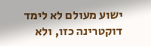ישוע מעולם לא לימד דוקטרינה כזו, ולא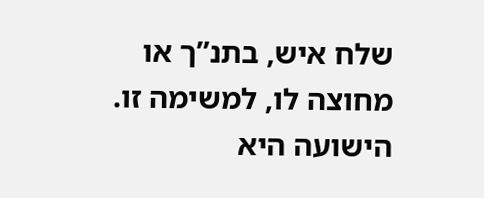שלח איש, בתנ”ך או מחוצה לו, למשימה זו. הישועה היא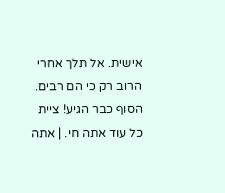אישית. אל תלך אחרי הרוב רק כי הם רבים. הסוף כבר הגיע! ציית כל עוד אתה חי. | אתה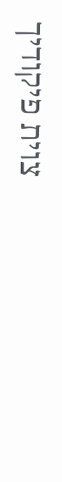צוית פיקודיך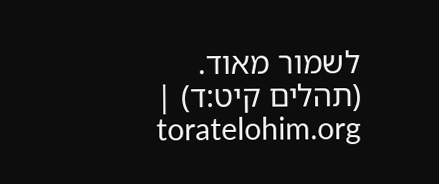לשמור מאוד. (תהלים קיט:ד) | toratelohim.org